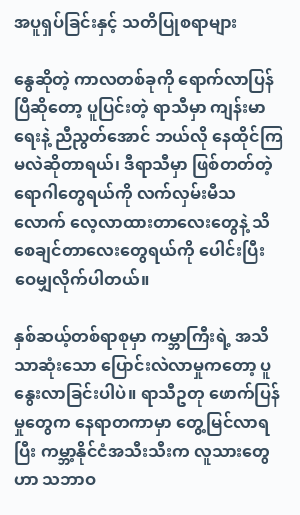အပူရှပ်ခြင်းနှင့် သတိပြုစရာများ

နွေဆိုတဲ့ ကာလတစ်ခုကို ရောက်လာပြန်ပြီဆိုတော့ ပူပြင်းတဲ့ ရာသီမှာ ကျန်းမာရေးနဲ့ ညီညွတ်အောင် ဘယ်လို နေထိုင်ကြမလဲဆိုတာရယ်၊ ဒီရာသီမှာ ဖြစ်တတ်တဲ့ ရောဂါတွေရယ်ကို လက်လှမ်းမီသလောက် လေ့လာထားတာလေးတွေနဲ့ သိစေချင်တာလေးတွေရယ်ကို ပေါင်းပြီး ဝေမျှလိုက်ပါတယ်။

နှစ်ဆယ့်တစ်ရာစုမှာ ကမ္ဘာကြီးရဲ့ အသိသာဆုံးသော ပြောင်းလဲလာမှုကတော့ ပူနွေးလာခြင်းပါပဲ။ ရာသီဥတု ဖောက်ပြန်မှုတွေက နေရာတကာမှာ တွေ့မြင်လာရပြီး ကမ္ဘာ့နိုင်ငံအသီးသီးက လူသားတွေဟာ သဘာဝ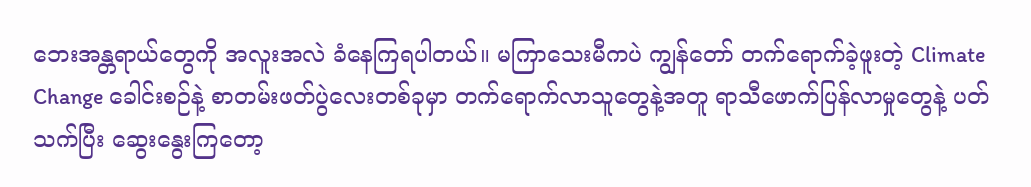ဘေးအန္တရာယ်တွေကို အလူးအလဲ ခံနေကြရပါတယ်။ မကြာသေးမီကပဲ ကျွန်တော် တက်ရောက်ခဲ့ဖူးတဲ့ Climate Change ခေါင်းစဉ်နဲ့ စာတမ်းဖတ်ပွဲလေးတစ်ခုမှာ တက်ရောက်လာသူတွေနဲ့အတူ ရာသီဖောက်ပြန်လာမှုတွေနဲ့ ပတ်သက်ပြီး ဆွေးနွေးကြတော့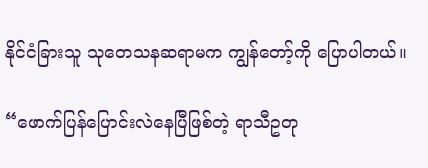နိုင်ငံခြားသူ သုတေသနဆရာမက ကျွန်တော့်ကို ပြောပါတယ်။

“ဖောက်ပြန်ပြောင်းလဲနေပြီဖြစ်တဲ့ ရာသီဥတု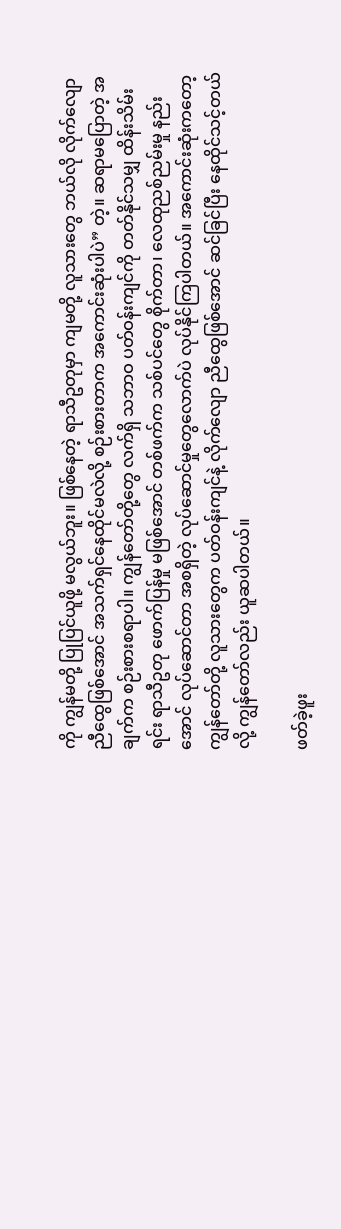ကို ကျွန်မတို့ ပြုပြင်ယူဖို့ မလွယ်ဘူး။ ဖြစ်နေတဲ့ ရာသီဥတုမှာ ကျမတို့ လူသားတွေ ဘယ်လို လိုက်လျောညီထွေဖြစ်အောင် အသက်ရှင်နေထိုင်မလဲလို့ စဉ်းစားတာက အကောင်းဆုံးပါပဲ” တဲ့။ ဆရာမပြောတဲ့ အချက်က စဉ်းစားစရာပါ။ ကျွန်တော်တို့တွေ လက်ရှိ သဘာဝ ပတ်ဝန်းကျင်ကို တတ်နိုင်သမျှ ထိန်းသိမ်းရင်း ရာသီဥတု ဖောက်ပြန်မှု မဖြစ်အောင် တစ်ဖက်က သစ်ပင်တွေ စိုက်တာ၊ လေထုညစ်ညမ်းမှု နည်းအောင် လုပ်ဆောင်တာ အစရှိတဲ့ လုပ်ဆောင်မှုတွေလောက်ပဲ လုပ်နိုင်ကြပါတယ်။ အကောင်းဆုံးကတော့ ကျွန်တော်တို့ လူသားတွေက ပတ်ဝန်းကျင်နဲ့ လိုက်လျော ညီထွေဖြစ်အောင် ဆင်ခြင်ပြီး နေထိုင်သင့်တယ်လို့ ကျွန်တော်လည်း ယူဆပါတယ်။

ဖတ်ခဲ့ဖူး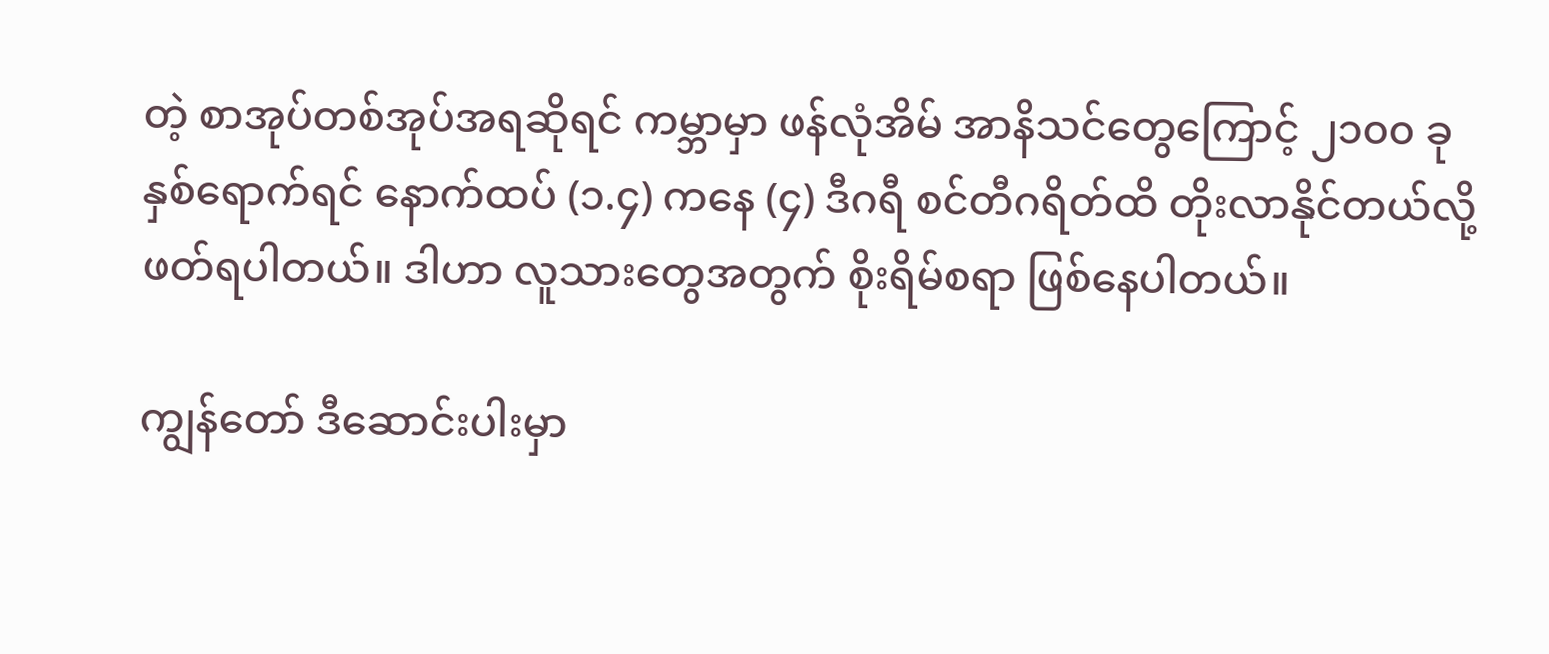တဲ့ စာအုပ်တစ်အုပ်အရဆိုရင် ကမ္ဘာမှာ ဖန်လုံအိမ် အာနိသင်တွေကြောင့် ၂၁၀၀ ခုနှစ်ရောက်ရင် နောက်ထပ် (၁.၄) ကနေ (၄) ဒီဂရီ စင်တီဂရိတ်ထိ တိုးလာနိုင်တယ်လို့ ဖတ်ရပါတယ်။ ဒါဟာ လူသားတွေအတွက် စိုးရိမ်စရာ ဖြစ်နေပါတယ်။

ကျွန်တော် ဒီဆောင်းပါးမှာ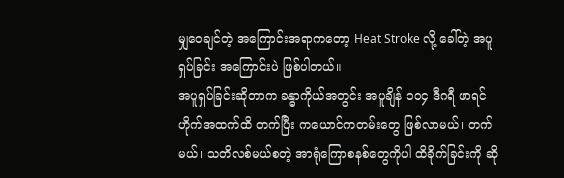မျှဝေချင်တဲ့ အကြောင်းအရာကတော့ Heat Stroke လို့ ခေါ်တဲ့ အပူရှပ်ခြင်း အကြောင်းပဲ ဖြစ်ပါတယ်။
အပူရှပ်ခြင်းဆိုတာက ခန္ဓာကိုယ်အတွင်း အပူချိန် ၁၀၄ ဒီဂရီ ဖာရင်ဟိုက်အထက်ထိ တက်ပြီး ကယောင်ကတမ်းတွေ ဖြစ်လာမယ်၊ တက်မယ်၊ သတိလစ်မယ်စတဲ့ အာရုံကြောစနစ်တွေကိုပါ ထိခိုက်ခြင်းကို ဆို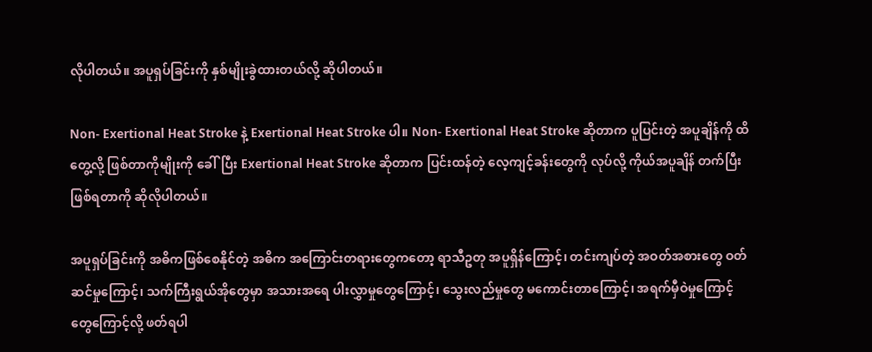လိုပါတယ်။ အပူရှပ်ခြင်းကို နှစ်မျိုးခွဲထားတယ်လို့ ဆိုပါတယ်။

Non- Exertional Heat Stroke နဲ့ Exertional Heat Stroke ပါ။ Non- Exertional Heat Stroke ဆိုတာက ပူပြင်းတဲ့ အပူချိန်ကို ထိတွေ့လို့ ဖြစ်တာကိုမျိုးကို ခေါ်ပြီး Exertional Heat Stroke ဆိုတာက ပြင်းထန်တဲ့ လေ့ကျင့်ခန်းတွေကို လုပ်လို့ ကိုယ်အပူချိန် တက်ပြီး ဖြစ်ရတာကို ဆိုလိုပါတယ်။

အပူရှပ်ခြင်းကို အဓိကဖြစ်စေနိုင်တဲ့ အဓိက အကြောင်းတရားတွေကတော့ ရာသီဥတု အပူရှိန်ကြောင့်၊ တင်းကျပ်တဲ့ အဝတ်အစားတွေ ဝတ်ဆင်မှုကြောင့်၊ သက်ကြီးရွယ်အိုတွေမှာ အသားအရေ ပါးလွှာမှုတွေကြောင့်၊ သွေးလည်မှုတွေ မကောင်းတာကြောင့်၊ အရက်မှီဝဲမှုကြောင့်တွေကြောင့်လို့ ဖတ်ရပါ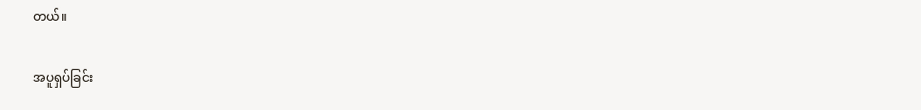တယ်။

အပူရှပ်ခြင်း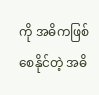ကို အဓိကဖြစ်စေနိုင်တဲ့ အဓိ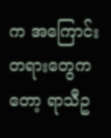က အကြောင်းတရားတွေကတော့ ရာသီဥ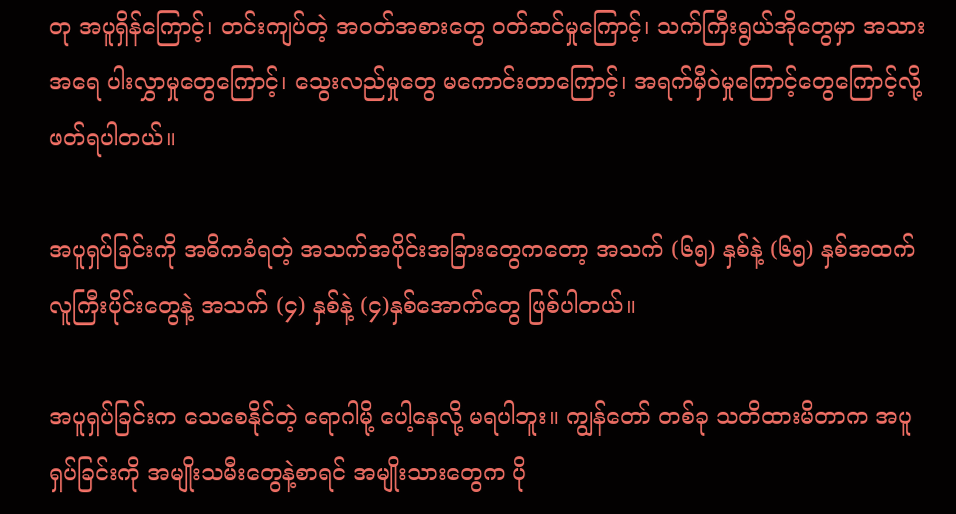တု အပူရှိန်ကြောင့်၊ တင်းကျပ်တဲ့ အဝတ်အစားတွေ ဝတ်ဆင်မှုကြောင့်၊ သက်ကြီးရွယ်အိုတွေမှာ အသားအရေ ပါးလွှာမှုတွေကြောင့်၊ သွေးလည်မှုတွေ မကောင်းတာကြောင့်၊ အရက်မှီဝဲမှုကြောင့်တွေကြောင့်လို့ ဖတ်ရပါတယ်။

အပူရှပ်ခြင်းကို အဓိကခံရတဲ့ အသက်အပိုင်းအခြားတွေကတော့ အသက် (၆၅) နှစ်နဲ့ (၆၅) နှစ်အထက် လူကြီးပိုင်းတွေနဲ့ အသက် (၄) နှစ်နဲ့ (၄)နှစ်အောက်တွေ ဖြစ်ပါတယ်။

အပူရှပ်ခြင်းက သေစေနိုင်တဲ့ ရောဂါမို့ ပေါ့နေလို့ မရပါဘူး။ ကျွန်တော် တစ်ခု သတိထားမိတာက အပူရှပ်ခြင်းကို အမျိုးသမီးတွေနဲ့စာရင် အမျိုးသားတွေက ပို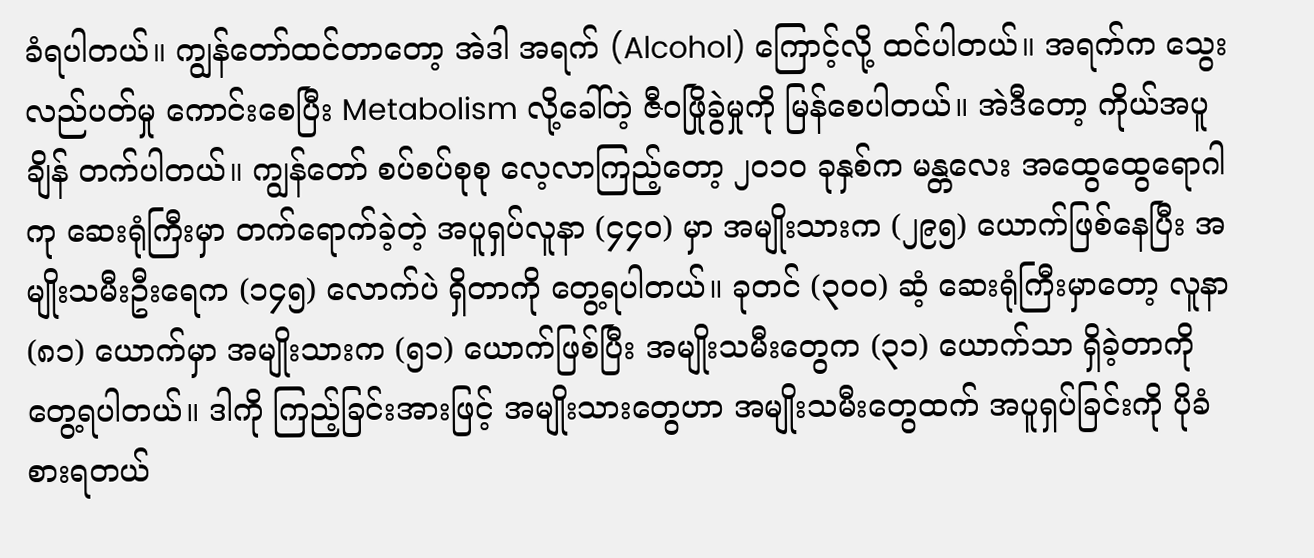ခံရပါတယ်။ ကျွန်တော်ထင်တာတော့ အဲဒါ အရက် (Alcohol) ကြောင့်လို့ ထင်ပါတယ်။ အရက်က သွေးလည်ပတ်မှု ကောင်းစေပြီး Metabolism လို့ခေါ်တဲ့ ဇီဝဖြိုခွဲမှုကို မြန်စေပါတယ်။ အဲဒီတော့ ကိုယ်အပူချိန် တက်ပါတယ်။ ကျွန်တော် စပ်စပ်စုစု လေ့လာကြည့်တော့ ၂၀၁၀ ခုနှစ်က မန္တလေး အထွေထွေရောဂါကု ဆေးရုံကြီးမှာ တက်ရောက်ခဲ့တဲ့ အပူရှပ်လူနာ (၄၄၀) မှာ အမျိုးသားက (၂၉၅) ယောက်ဖြစ်နေပြီး အမျိုးသမီးဦးရေက (၁၄၅) လောက်ပဲ ရှိတာကို တွေ့ရပါတယ်။ ခုတင် (၃၀၀) ဆံ့ ဆေးရုံကြီးမှာတော့ လူနာ (၈၁) ယောက်မှာ အမျိုးသားက (၅၁) ယောက်ဖြစ်ပြီး အမျိုးသမီးတွေက (၃၁) ယောက်သာ ရှိခဲ့တာကို တွေ့ရပါတယ်။ ဒါကို ကြည့်ခြင်းအားဖြင့် အမျိုးသားတွေဟာ အမျိုးသမီးတွေထက် အပူရှပ်ခြင်းကို ပိုခံစားရတယ်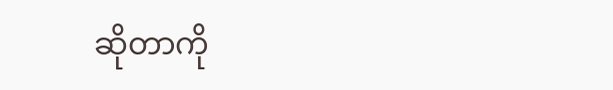ဆိုတာကို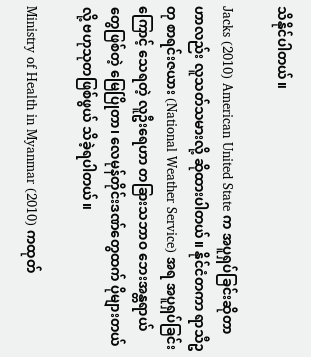သိနိုင်ပါတယ်။

Jacks (2010) American United State က အပူရှပ်ခြင်းဆိုတာဟာလည်း လူသတ်သမားလို့ ဆိုထားပါတယ်။ နိုင်ငံတကာ ရာသီဥတု စာရင်းဇယား (National Weather Service) အရ အပူရှပ်ခြင်းကြောင့် သေရတဲ့ လူဦးရေဟာ တခြားသဘာဝ ဘေးအန္တရာယ်တွေဖြစ်တဲ့ မြေပြိုတာ၊ လေမုန်တိုင်းဒဏ်တွေထက် ပိုများတယ်လို့ ဗဟုသုတဖြစ်ဖွယ် သိခဲ့ရပါတယ်။

Ministry of Health in Myanmar (2010) ကထုတ်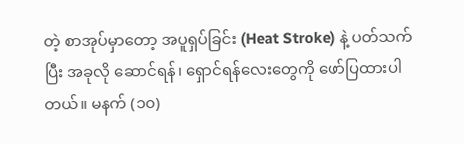တဲ့ စာအုပ်မှာတော့ အပူရှပ်ခြင်း (Heat Stroke) နဲ့ ပတ်သက်ပြီး အခုလို ဆောင်ရန်၊ ရှောင်ရန်လေးတွေကို ဖော်ပြထားပါတယ်။ မနက် (၁၀)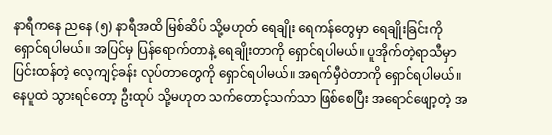နာရီကနေ ညနေ (၅) နာရီအထိ မြစ်ဆိပ် သို့မဟုတ် ရေချိုး ရေကန်တွေမှာ ရေချိုးခြင်းကို ရှောင်ရပါမယ်။ အပြင်မှ ပြန်ရောက်တာနဲ့ ရေချိုးတာကို ရှောင်ရပါမယ်။ ပူအိုက်တဲ့ရာသီမှာ ပြင်းထန်တဲ့ လေ့ကျင့်ခန်း လုပ်တာတွေကို ရှောင်ရပါမယ်။ အရက်မှီဝဲတာကို ရှောင်ရပါမယ်။ နေပူထဲ သွားရင်တော့ ဦးထုပ် သို့မဟုတ သက်တောင့်သက်သာ ဖြစ်စေပြီး အရောင်ဖျော့တဲ့ အ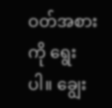ဝတ်အစားကို ရွေးပါ။ ချွေး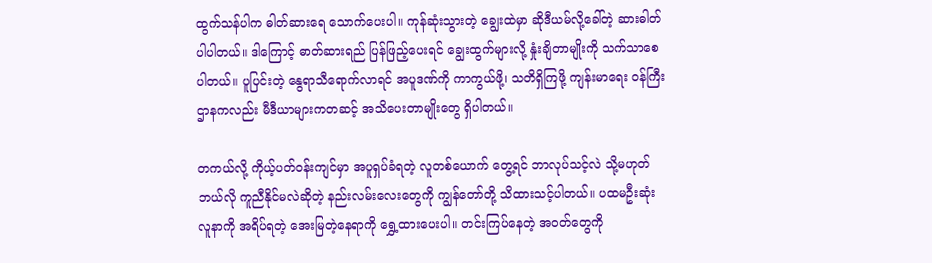ထွက်သန်ပါက ဓါတ်ဆားရေ သောက်ပေးပါ။ ကုန်ဆုံးသွားတဲ့ ချွေးထဲမှာ ဆိုဒီယမ်လို့ခေါ်တဲ့ ဆားဓါတ် ပါပါတယ်။ ဒါကြောင့် ဓာတ်ဆားရည် ပြန်ဖြည့်ပေးရင် ချွေးထွက်များလို့ နှုံးချိတာမျိုးကို သက်သာစေပါတယ်။ ပူပြင်းတဲ့ နွေရာသီရောက်လာရင် အပူဒဏ်ကို ကာကွယ်ဖို့၊ သတိရှိကြဖို့ ကျန်းမာရေး ဝန်ကြီးဌာနကလည်း မီဒီယာများကတဆင့် အသိပေးတာမျိုးတွေ ရှိပါတယ်။

တကယ်လို့ ကိုယ့်ပတ်ဝန်းကျင်မှာ အပူရှပ်ခံရတဲ့ လူတစ်ယောက် တွေ့ရင် ဘာလုပ်သင့်လဲ သို့မဟုတ် ဘယ်လို ကူညီနိုင်မလဲဆိုတဲ့ နည်းလမ်းလေးတွေကို ကျွန်တော်တို့ သိထားသင့်ပါတယ်။ ပထမဦးဆုံး လူနာကို အရိပ်ရတဲ့ အေးမြတဲ့နေရာကို ရွှေ့ထားပေးပါ။ တင်းကြပ်နေတဲ့ အဝတ်တွေကို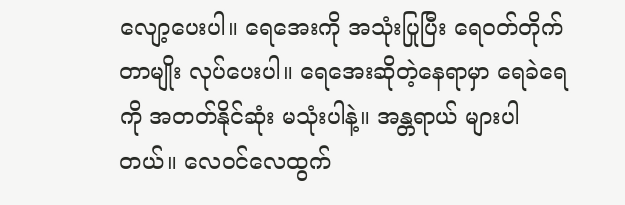လျော့ပေးပါ။ ရေအေးကို အသုံးပြုပြီး ရေဝတ်တိုက်တာမျိုး လုပ်ပေးပါ။ ရေအေးဆိုတဲ့နေရာမှာ ရေခဲရေကို အတတ်နိုင်ဆုံး မသုံးပါနဲ့။ အန္တရာယ် များပါတယ်။ လေဝင်လေထွက်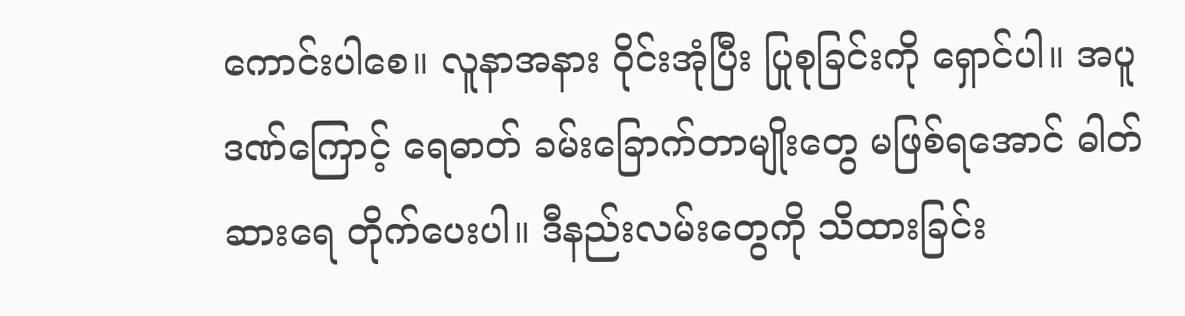ကောင်းပါစေ။ လူနာအနား ဝိုင်းအုံပြီး ပြုစုခြင်းကို ရှောင်ပါ။ အပူဒဏ်ကြောင့် ရေဓာတ် ခမ်းခြောက်တာမျိုးတွေ မဖြစ်ရအောင် ဓါတ်ဆားရေ တိုက်ပေးပါ။ ဒီနည်းလမ်းတွေကို သိထားခြင်း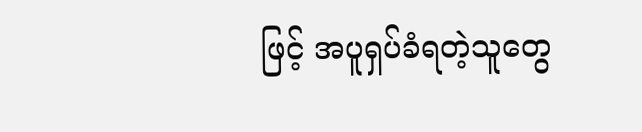ဖြင့် အပူရှပ်ခံရတဲ့သူတွေ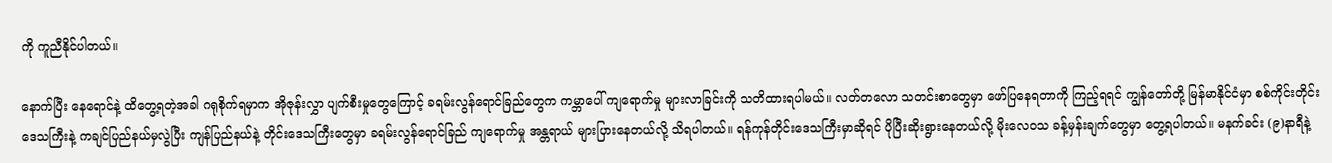ကို ကူညီနိုင်ပါတယ်။

နောက်ပြီး နေရောင်နဲ့ ထိတွေ့ရတဲ့အခါ ဂရုစိုက်ရမှာက အိုဇုန်းလွှာ ပျက်စီးမှုတွေကြောင့် ခရမ်းလွန်ရောင်ခြည်တွေက ကမ္ဘာပေါ် ကျရောက်မှု များလာခြင်းကို သတိထားရပါမယ်။ လတ်တလော သတင်းစာတွေမှာ ဖော်ပြနေရတာကို ကြည့်ရရင် ကျွန်တော်တို့ မြန်မာနိုင်ငံမှာ စစ်ကိုင်းတိုင်း ဒေသကြီးနဲ့ ကချင်ပြည်နယ်မှလွဲပြီး ကျန်ပြည်နယ်နဲ့ တိုင်းဒေသကြီးတွေမှာ ခရမ်းလွန်ရောင်ခြည် ကျရောက်မှု အန္တရာယ် များပြားနေတယ်လို့ သိရပါတယ်။ ရန်ကုန်တိုင်းဒေသကြီးမှာဆိုရင် ပိုပြီးဆိုးရွားနေတယ်လို့ မိုးလေဝသ ခန့်မှန်းချက်တွေမှာ တွေ့ရပါတယ်။ မနက်ခင်း (၉)နာရီနဲ့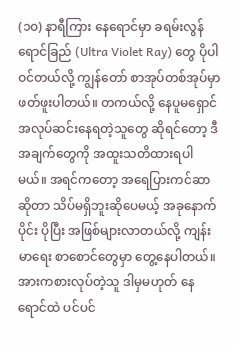(၁၀) နာရီကြား နေရောင်မှာ ခရမ်းလွန်ရောင်ခြည် (Ultra Violet Ray) တွေ ပိုပါဝင်တယ်လို့ ကျွန်တော် စာအုပ်တစ်အုပ်မှာ ဖတ်ဖူးပါတယ်။ တကယ်လို့ နေပူမရှောင် အလုပ်ဆင်းနေရတဲ့သူတွေ ဆိုရင်တော့ ဒီအချက်တွေကို အထူးသတိထားရပါမယ်။ အရင်ကတော့ အရေပြားကင်ဆာဆိုတာ သိပ်မရှိဘူးဆိုပေမယ့် အခုနောက်ပိုင်း ပိုပြီး အဖြစ်များလာတယ်လို့ ကျန်းမာရေး စာစောင်တွေမှာ တွေ့နေပါတယ်။ အားကစားလုပ်တဲ့သူ ဒါမှမဟုတ် နေရောင်ထဲ ပင်ပင်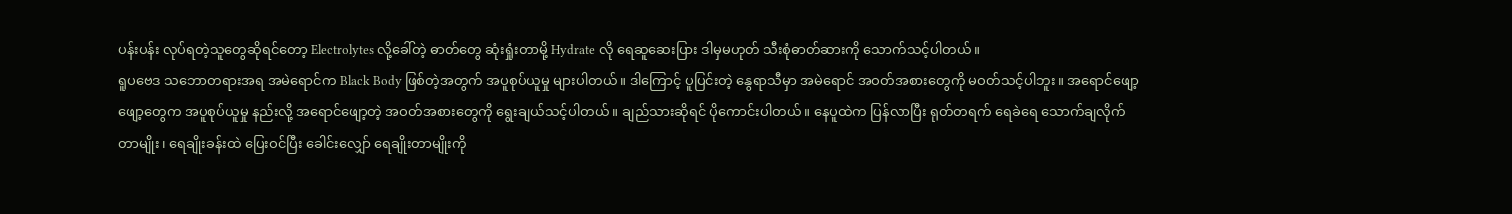ပန်းပန်း လုပ်ရတဲ့သူတွေဆိုရင်တော့ Electrolytes လို့ခေါ်တဲ့ ဓာတ်တွေ ဆုံးရှုံးတာမို့ Hydrate လို ရေဆူဆေးပြား ဒါမှမဟုတ် သီးစုံဓာတ်ဆားကို သောက်သင့်ပါတယ်။
ရူပဗေဒ သဘောတရားအရ အမဲရောင်က Black Body ဖြစ်တဲ့အတွက် အပူစုပ်ယူမှု များပါတယ်။ ဒါကြောင့် ပူပြင်းတဲ့ နွေရာသီမှာ အမဲရောင် အဝတ်အစားတွေကို မဝတ်သင့်ပါဘူး။ အရောင်ဖျော့ဖျော့တွေက အပူစုပ်ယူမှု နည်းလို့ အရောင်ဖျော့တဲ့ အဝတ်အစားတွေကို ရွေးချယ်သင့်ပါတယ်။ ချည်သားဆိုရင် ပိုကောင်းပါတယ်။ နေပူထဲက ပြန်လာပြီး ရုတ်တရက် ရေခဲရေ သောက်ချလိုက်တာမျိုး၊ ရေချိုးခန်းထဲ ပြေးဝင်ပြီး ခေါင်းလျှော် ရေချိုးတာမျိုးကို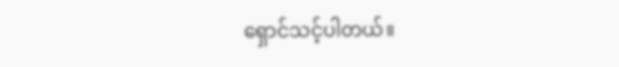ရှောင်သင့်ပါတယ်။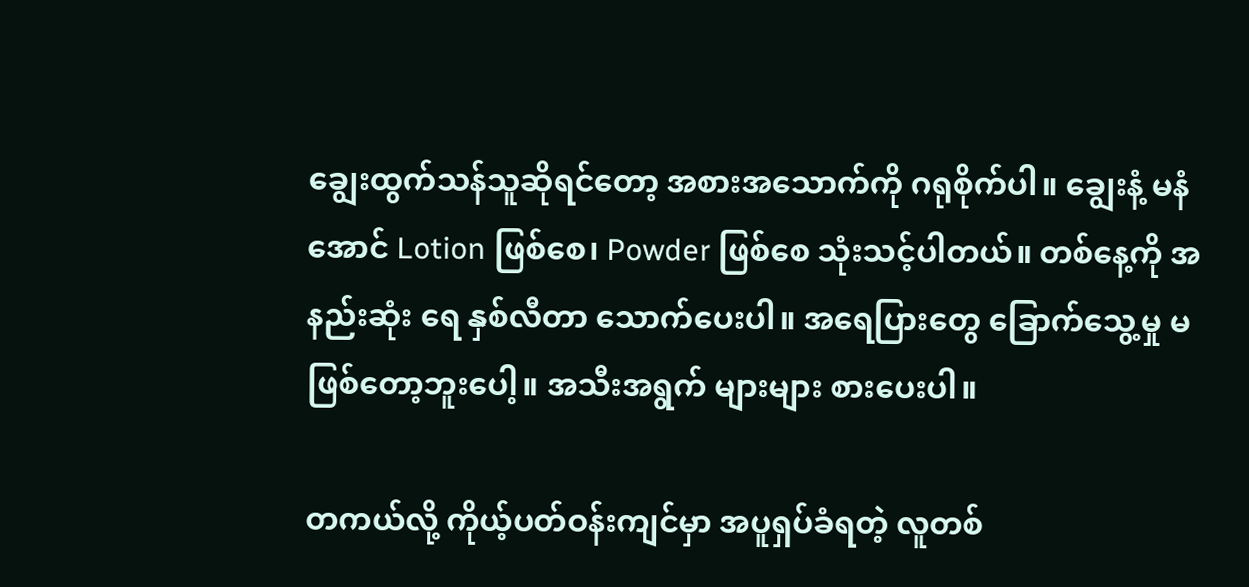ချွေးထွက်သန်သူဆိုရင်တော့ အစားအသောက်ကို ဂရုစိုက်ပါ။ ချွေးနံ့ မနံအောင် Lotion ဖြစ်စေ၊ Powder ဖြစ်စေ သုံးသင့်ပါတယ်။ တစ်နေ့ကို အနည်းဆုံး ရေ နှစ်လီတာ သောက်ပေးပါ။ အရေပြားတွေ ခြောက်သွေ့မှု မဖြစ်တော့ဘူးပေါ့။ အသီးအရွက် များများ စားပေးပါ။

တကယ်လို့ ကိုယ့်ပတ်ဝန်းကျင်မှာ အပူရှပ်ခံရတဲ့ လူတစ်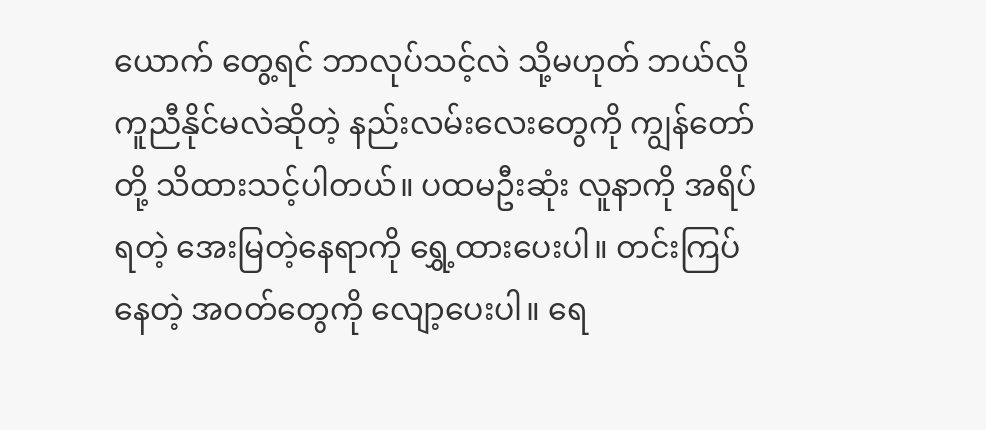ယောက် တွေ့ရင် ဘာလုပ်သင့်လဲ သို့မဟုတ် ဘယ်လို ကူညီနိုင်မလဲဆိုတဲ့ နည်းလမ်းလေးတွေကို ကျွန်တော်တို့ သိထားသင့်ပါတယ်။ ပထမဦးဆုံး လူနာကို အရိပ်ရတဲ့ အေးမြတဲ့နေရာကို ရွှေ့ထားပေးပါ။ တင်းကြပ်နေတဲ့ အဝတ်တွေကို လျော့ပေးပါ။ ရေ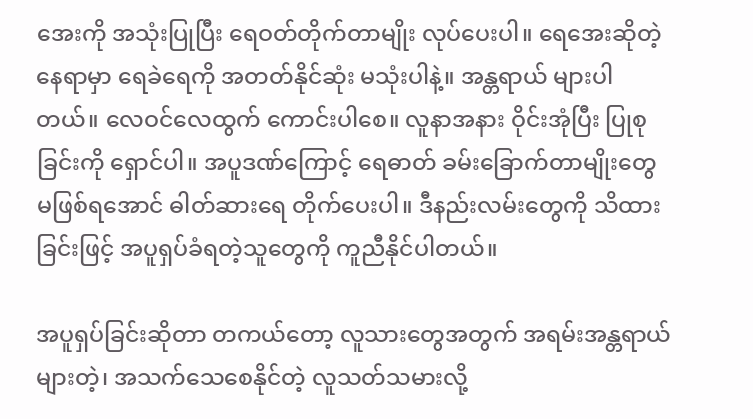အေးကို အသုံးပြုပြီး ရေဝတ်တိုက်တာမျိုး လုပ်ပေးပါ။ ရေအေးဆိုတဲ့နေရာမှာ ရေခဲရေကို အတတ်နိုင်ဆုံး မသုံးပါနဲ့။ အန္တရာယ် များပါတယ်။ လေဝင်လေထွက် ကောင်းပါစေ။ လူနာအနား ဝိုင်းအုံပြီး ပြုစုခြင်းကို ရှောင်ပါ။ အပူဒဏ်ကြောင့် ရေဓာတ် ခမ်းခြောက်တာမျိုးတွေ မဖြစ်ရအောင် ဓါတ်ဆားရေ တိုက်ပေးပါ။ ဒီနည်းလမ်းတွေကို သိထားခြင်းဖြင့် အပူရှပ်ခံရတဲ့သူတွေကို ကူညီနိုင်ပါတယ်။

အပူရှပ်ခြင်းဆိုတာ တကယ်တော့ လူသားတွေအတွက် အရမ်းအန္တရာယ်များတဲ့၊ အသက်သေစေနိုင်တဲ့ လူသတ်သမားလို့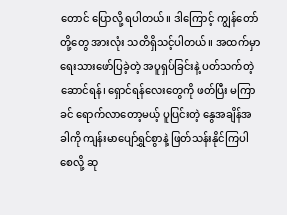တောင် ပြောလို့ ရပါတယ်။ ဒါကြောင့် ကျွန်တော်တို့တွေ အားလုံး သတိရှိသင့်ပါတယ်။ အထက်မှာ ရေးသားဖော်ပြခဲ့တဲ့ အပူရှပ်ခြင်းနဲ့ ပတ်သက်တဲ့ ဆောင်ရန်၊ ရှောင်ရန်လေးတွေကို ဖတ်ပြီး မကြာခင် ရောက်လာတော့မယ့် ပူပြင်းတဲ့ နွေအချိန်အခါကို ကျန်းမာပျော်ရွှင်စွာနဲ့ ဖြတ်သန်းနိုင်ကြပါစေလို့ ဆု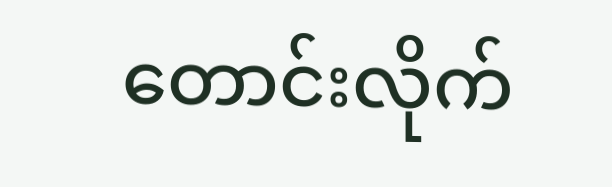တောင်းလိုက်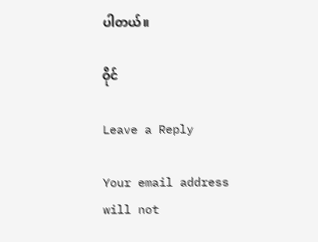ပါတယ်။

ဝိုင်

Leave a Reply

Your email address will not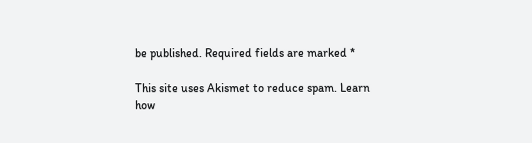be published. Required fields are marked *

This site uses Akismet to reduce spam. Learn how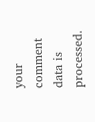your comment data is processed.